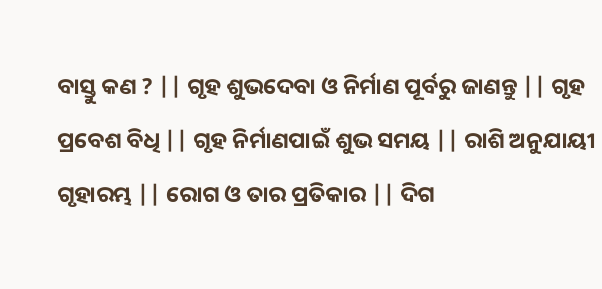ବାସ୍ତୁ କଣ ? || ଗୃହ ଶୁଭଦେବା ଓ ନିର୍ମାଣ ପୂର୍ବରୁ ଜାଣନ୍ତୁ || ଗୃହ ପ୍ରବେଶ ବିଧି || ଗୃହ ନିର୍ମାଣପାଇଁ ଶୁଭ ସମୟ || ରାଶି ଅନୁଯାୟୀ ଗୃହାରମ୍ଭ || ରୋଗ ଓ ତାର ପ୍ରତିକାର || ଦିଗ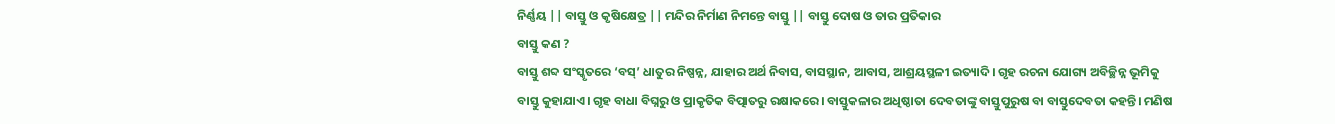ନିର୍ଣ୍ଣୟ || ବାସ୍ତୁ ଓ କୃଷିକ୍ଷେତ୍ର || ମନ୍ଦିର ନିର୍ମାଣ ନିମନ୍ତେ ବାସ୍ତୁ || ବାସ୍ତୁ ଦୋଷ ଓ ତାର ପ୍ରତିକାର
ବାସ୍ତୁ କଣ ?
ବାସ୍ତୁ ଶବ୍ଦ ସଂସ୍କୃତରେ ‘ବସ୍’ ଧାତୁର ନିଷ୍ପନ୍ନ, ଯାହାର ଅର୍ଥ ନିବାସ, ବାସସ୍ଥାନ, ଆବାସ, ଆଶ୍ରୟସ୍ଥଳୀ ଇତ୍ୟାଦି। ଗୃହ ରଚନା ଯୋଗ୍ୟ ଅବିଚ୍ଛିନ୍ନ ଭୂମିକୁ ବାସ୍ତୁ କୁହାଯାଏ। ଗୃହ ବାଧା ବିଘ୍ନରୁ ଓ ପ୍ରାକୃତିକ ବିତ୍ପାତରୁ ରକ୍ଷାକରେ। ବାସ୍ତୁକଳାର ଅଧିଷ୍ଠାତା ଦେବତାଙ୍କୁ ବାସ୍ତୁପୁରୁଷ ବା ବାସ୍ତୁଦେବତା କହନ୍ତି। ମଣିଷ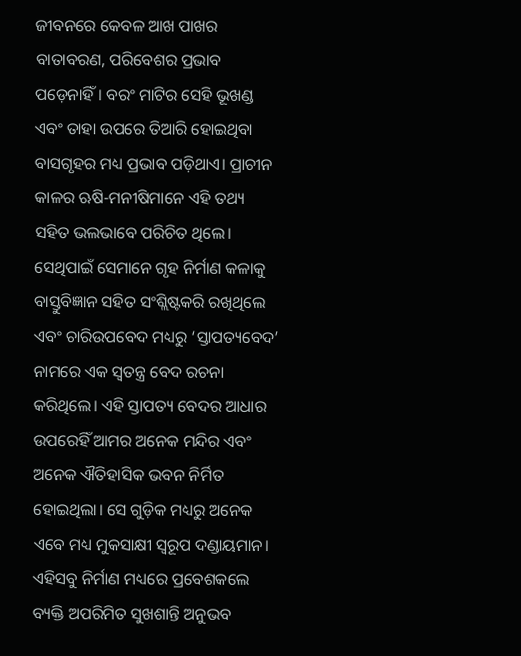ଜୀବନରେ କେବଳ ଆଖ ପାଖର ବାତାବରଣ, ପରିବେଶର ପ୍ରଭାବ ପଡ଼େନାହିଁ। ବରଂ ମାଟିର ସେହି ଭୂଖଣ୍ଡ ଏବଂ ତାହା ଉପରେ ତିଆରି ହୋଇଥିବା ବାସଗୃହର ମଧ୍ୟ ପ୍ରଭାବ ପଡ଼ିଥାଏ। ପ୍ରାଚୀନ କାଳର ଋଷି-ମନୀଷିମାନେ ଏହି ତଥ୍ୟ ସହିତ ଭଲଭାବେ ପରିଚିତ ଥିଲେ। ସେଥିପାଇଁ ସେମାନେ ଗୃହ ନିର୍ମାଣ କଳାକୁ ବାସ୍ତୁବିଜ୍ଞାନ ସହିତ ସଂଶ୍ଲିଷ୍ଟକରି ରଖିଥିଲେ ଏବଂ ଚାରିଉପବେଦ ମଧ୍ୟରୁ ‘ସ୍ତାପତ୍ୟବେଦ’ ନାମରେ ଏକ ସ୍ୱତନ୍ତ୍ର ବେଦ ରଚନା କରିଥିଲେ। ଏହି ସ୍ତାପତ୍ୟ ବେଦର ଆଧାର ଉପରେହିଁ ଆମର ଅନେକ ମନ୍ଦିର ଏବଂ ଅନେକ ଐତିହାସିକ ଭବନ ନିର୍ମିତ ହୋଇଥିଲା। ସେ ଗୁଡ଼ିକ ମଧ୍ୟରୁ ଅନେକ ଏବେ ମଧ୍ୟ ମୁକସାକ୍ଷୀ ସ୍ୱରୂପ ଦଣ୍ଡାୟମାନ। ଏହିସବୁ ନିର୍ମାଣ ମଧ୍ୟରେ ପ୍ରବେଶକଲେ ବ୍ୟକ୍ତି ଅପରିମିତ ସୁଖଶାନ୍ତି ଅନୁଭବ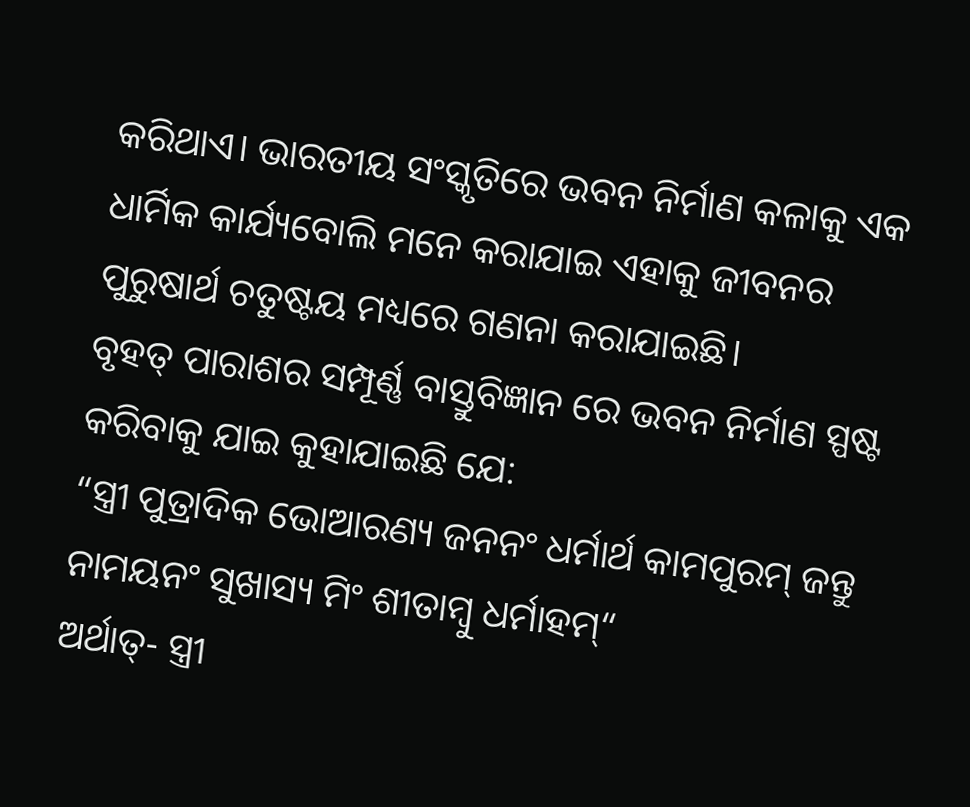କରିଥାଏ। ଭାରତୀୟ ସଂସ୍କୃତିରେ ଭବନ ନିର୍ମାଣ କଳାକୁ ଏକ ଧାର୍ମିକ କାର୍ଯ୍ୟବୋଲି ମନେ କରାଯାଇ ଏହାକୁ ଜୀବନର ପୁରୁଷାର୍ଥ ଚତୁଷ୍ଟୟ ମଧ୍ୟରେ ଗଣନା କରାଯାଇଛି।
ବୃହତ୍ ପାରାଶର ସମ୍ପୂର୍ଣ୍ଣ ବାସ୍ତୁବିଜ୍ଞାନ ରେ ଭବନ ନିର୍ମାଣ ସ୍ପଷ୍ଟ କରିବାକୁ ଯାଇ କୁହାଯାଇଛି ଯେ:
“ସ୍ତ୍ରୀ ପୁତ୍ରାଦିକ ଭୋଆରଣ୍ୟ ଜନନଂ ଧର୍ମାର୍ଥ କାମପୁରମ୍ ଜନ୍ତୁ ନାମୟନଂ ସୁଖାସ୍ୟ ମିଂ ଶୀତାମ୍ବୁ ଧର୍ମାହମ୍“
ଅର୍ଥାତ୍- ସ୍ତ୍ରୀ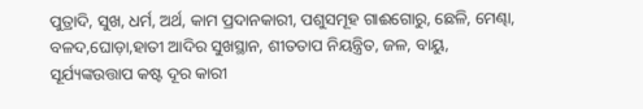ପୁତ୍ରାଦି, ସୁଖ, ଧର୍ମ, ଅର୍ଥ, କାମ ପ୍ରଦାନକାରୀ, ପଶୁସମୂହ ଗାଈଗୋରୁ, ଛେଳି, ମେଣ୍ଢା, ବଳଦ,ଘୋଡ଼ା,ହାତୀ ଆଦିର ସୁଖସ୍ଥାନ, ଶୀତତାପ ନିୟନ୍ତ୍ରିତ, ଜଳ, ବାୟୁ, ସୂର୍ଯ୍ୟଙ୍କଉତ୍ତାପ କଷ୍ଟ ଦୂର କାରୀ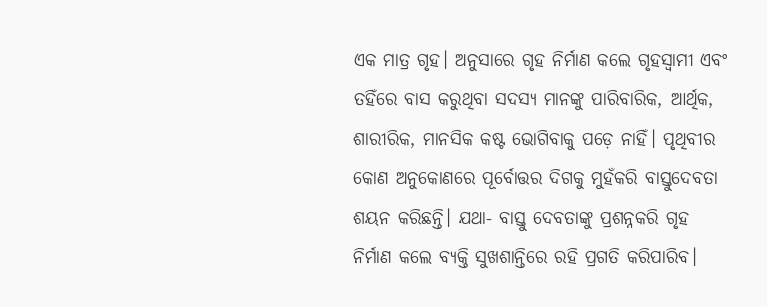ଏକ ମାତ୍ର ଗୃହ। ଅନୁସାରେ ଗୃହ ନିର୍ମାଣ କଲେ ଗୃହସ୍ୱାମୀ ଏବଂ ତହିଁରେ ବାସ କରୁଥିବା ସଦସ୍ୟ ମାନଙ୍କୁ ପାରିବାରିକ, ଆର୍ଥିକ, ଶାରୀରିକ, ମାନସିକ କଷ୍ଟ ଭୋଗିବାକୁ ପଡ଼େ ନାହିଁ। ପୃଥିବୀର କୋଣ ଅନୁକୋଣରେ ପୂର୍ବୋତ୍ତର ଦିଗକୁ ମୁହଁକରି ବାସ୍ତୁଦେବତା ଶୟନ କରିଛନ୍ତି। ଯଥା- ବାସ୍ତୁ ଦେବତାଙ୍କୁ ପ୍ରଶନ୍ନକରି ଗୃହ ନିର୍ମାଣ କଲେ ବ୍ୟକ୍ତି ସୁଖଶାନ୍ତିରେ ରହି ପ୍ରଗତି କରିପାରିବ।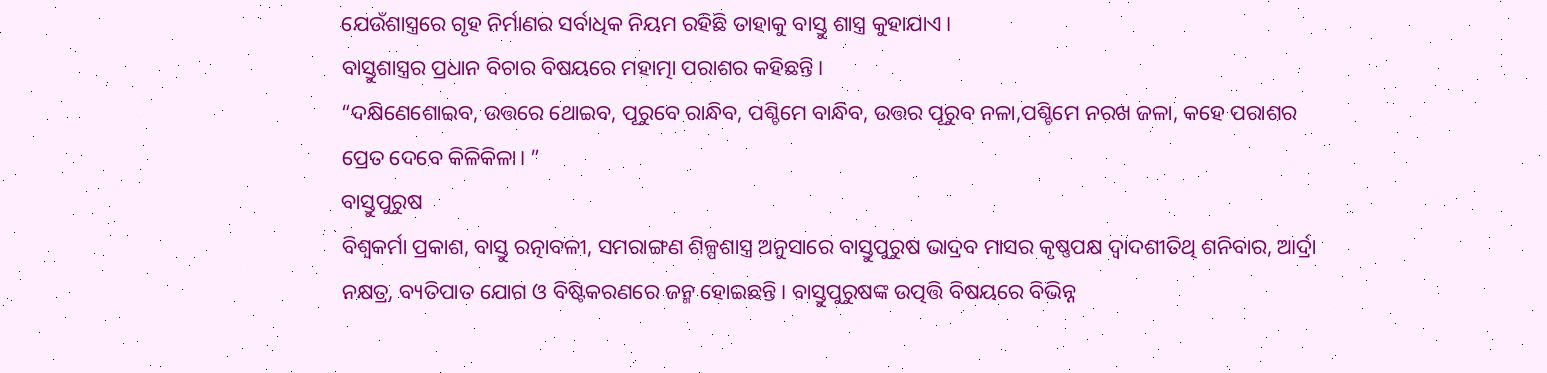ଯେଉଁଶାସ୍ତ୍ରରେ ଗୃହ ନିର୍ମାଣର ସର୍ବାଧିକ ନିୟମ ରହିଛି ତାହାକୁ ବାସ୍ତୁ ଶାସ୍ତ୍ର କୁହାଯାଏ।
ବାସ୍ତୁଶାସ୍ତ୍ରର ପ୍ରଧାନ ବିଚାର ବିଷୟରେ ମହାତ୍ମା ପରାଶର କହିଛନ୍ତି।
“ଦକ୍ଷିଣେଶୋଇବ, ଉତ୍ତରେ ଥୋଇବ, ପୂରୁବେ ରାନ୍ଧିବ, ପଶ୍ଚିମେ ବାନ୍ଧିବ, ଉତ୍ତର ପୂରୁବ ନଳା,ପଶ୍ଚିମେ ନରଖ ଜଳା, କହେ ପରାଶର ପ୍ରେତ ଦେବେ କିଳିକିଳା। ”
ବାସ୍ତୁପୁରୁଷ
ବିଶ୍ୱକର୍ମା ପ୍ରକାଶ, ବାସ୍ତୁ ରତ୍ନାବଳୀ, ସମରାଙ୍ଗଣ ଶିଳ୍ପଶାସ୍ତ୍ର ଅନୁସାରେ ବାସ୍ତୁପୁରୁଷ ଭାଦ୍ରବ ମାସର କୃଷ୍ଣପକ୍ଷ ଦ୍ୱାଦଶୀତିଥି ଶନିବାର, ଆର୍ଦ୍ରା ନକ୍ଷତ୍ର, ବ୍ୟତିପାତ ଯୋଗ ଓ ବିଷ୍ଟିକରଣରେ ଜନ୍ମ ହୋଇଛନ୍ତି। ବାସ୍ତୁପୁରୁଷଙ୍କ ଉତ୍ପତ୍ତି ବିଷୟରେ ବିଭିନ୍ନ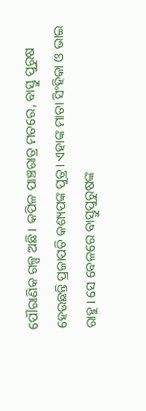ପୌରାଣିକ ଗଳ୍ପ ଅଛି। କପିଳ ପାଞ୍ଚରାତ୍ର ମତରେ, ବାସ୍ତୁ ପୁରୁଷ ହେଉଛନ୍ତି ପ୍ରଜାପତି କଶ୍ୟପଙ୍କ ପୁତ୍ର। ଏହାଙ୍କ ମାତା ସିଂହିକା ଓ ଭାଇ ରାହୁ। ସେ ବେଳରେ ବାସ୍ତୁପୁରୁଷଙ୍କ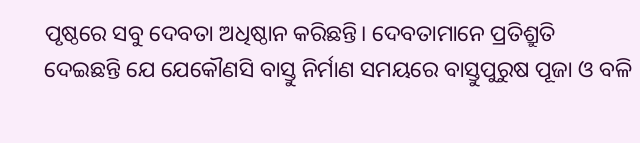ପୃଷ୍ଠରେ ସବୁ ଦେବତା ଅଧିଷ୍ଠାନ କରିଛନ୍ତି। ଦେବତାମାନେ ପ୍ରତିଶ୍ରୁତି ଦେଇଛନ୍ତି ଯେ ଯେକୌଣସି ବାସ୍ତୁ ନିର୍ମାଣ ସମୟରେ ବାସ୍ତୁପୁରୁଷ ପୂଜା ଓ ବଳି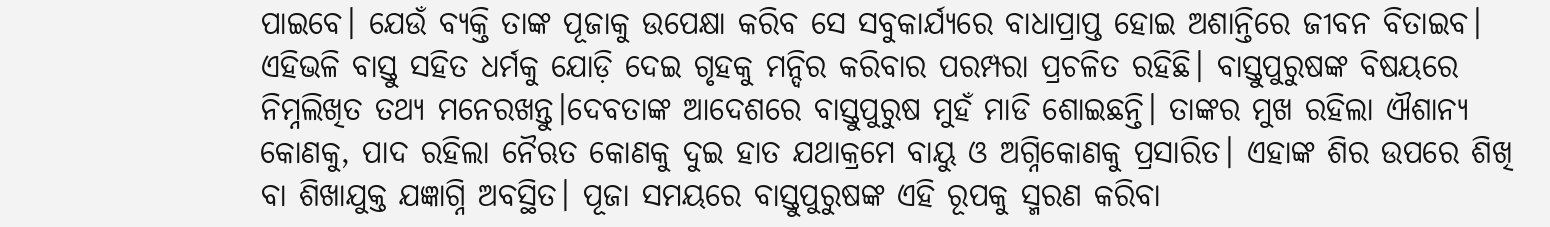ପାଇବେ। ଯେଉଁ ବ୍ୟକ୍ତି ତାଙ୍କ ପୂଜାକୁ ଉପେକ୍ଷା କରିବ ସେ ସବୁକାର୍ଯ୍ୟରେ ବାଧାପ୍ରାପ୍ତ ହୋଇ ଅଶାନ୍ତିରେ ଜୀବନ ବିତାଇବ। ଏହିଭଳି ବାସ୍ତୁ ସହିତ ଧର୍ମକୁ ଯୋଡ଼ି ଦେଇ ଗୃହକୁ ମନ୍ଦିର କରିବାର ପରମ୍ପରା ପ୍ରଚଳିତ ରହିଛି। ବାସ୍ତୁପୁରୁଷଙ୍କ ବିଷୟରେ ନିମ୍ନଲିଖିତ ତଥ୍ୟ ମନେରଖନ୍ତୁ।ଦେବତାଙ୍କ ଆଦେଶରେ ବାସ୍ତୁପୁରୁଷ ମୁହଁ ମାଡି ଶୋଇଛନ୍ତି। ତାଙ୍କର ମୁଖ ରହିଲା ଐଶାନ୍ୟ କୋଣକୁ, ପାଦ ରହିଲା ନୈଋତ କୋଣକୁ ଦୁଇ ହାତ ଯଥାକ୍ରମେ ବାୟୁ ଓ ଅଗ୍ନିକୋଣକୁ ପ୍ରସାରିତ। ଏହାଙ୍କ ଶିର ଉପରେ ଶିଖି ବା ଶିଖାଯୁକ୍ତ ଯଜ୍ଞାଗ୍ନି ଅବସ୍ଥିତ। ପୂଜା ସମୟରେ ବାସ୍ତୁପୁରୁଷଙ୍କ ଏହି ରୂପକୁ ସ୍ମରଣ କରିବା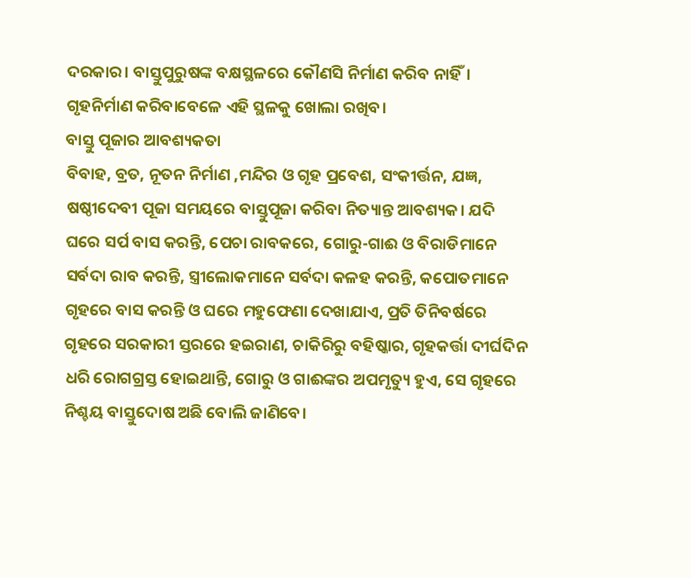ଦରକାର। ବାସ୍ତୁପୁରୁଷଙ୍କ ବକ୍ଷସ୍ଥଳରେ କୌଣସି ନିର୍ମାଣ କରିବ ନାହିଁ। ଗୃହନିର୍ମାଣ କରିବାବେଳେ ଏହି ସ୍ଥଳକୁ ଖୋଲା ରଖିବ।
ବାସ୍ତୁ ପୂଜାର ଆବଶ୍ୟକତା
ବିବାହ, ବ୍ରତ, ନୂତନ ନିର୍ମାଣ ,ମନ୍ଦିର ଓ ଗୃହ ପ୍ରବେଶ, ସଂକୀର୍ତ୍ତନ, ଯଜ୍ଞ, ଷଷ୍ଠୀଦେବୀ ପୂଜା ସମୟରେ ବାସ୍ତୁପୂଜା କରିବା ନିତ୍ୟାନ୍ତ ଆବଶ୍ୟକ। ଯଦି ଘରେ ସର୍ପ ବାସ କରନ୍ତି, ପେଚା ରାବକରେ, ଗୋରୁ-ଗାଈ ଓ ବିରାଡିମାନେ ସର୍ବଦା ରାବ କରନ୍ତି, ସ୍ତ୍ରୀଲୋକମାନେ ସର୍ବଦା କଳହ କରନ୍ତି, କପୋତମାନେ ଗୃହରେ ବାସ କରନ୍ତି ଓ ଘରେ ମହୁଫେଣା ଦେଖାଯାଏ, ପ୍ରତି ତିନିବର୍ଷରେ ଗୃହରେ ସରକାରୀ ସ୍ତରରେ ହଇରାଣ, ଚାକିରିରୁ ବହିଷ୍କାର, ଗୃହକର୍ତ୍ତା ଦୀର୍ଘଦିନ ଧରି ରୋଗଗ୍ରସ୍ତ ହୋଇଥାନ୍ତି, ଗୋରୁ ଓ ଗାଈଙ୍କର ଅପମୃତ୍ୟୁ ହୁଏ, ସେ ଗୃହରେ ନିଶ୍ଚୟ ବାସ୍ତୁଦୋଷ ଅଛି ବୋଲି ଜାଣିବେ।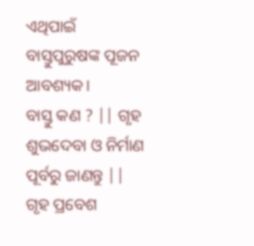ଏଥିପାଇଁ ବାସ୍ତୁପୁରୁଷଙ୍କ ପୂଜନ ଆବଶ୍ୟକ।
ବାସ୍ତୁ କଣ ? || ଗୃହ ଶୁଭଦେବା ଓ ନିର୍ମାଣ ପୂର୍ବରୁ ଜାଣନ୍ତୁ || ଗୃହ ପ୍ରବେଶ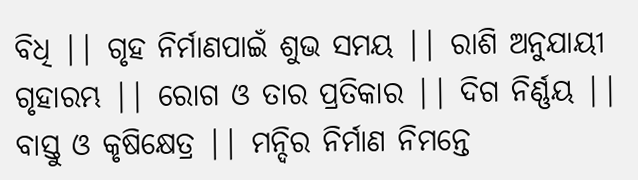ବିଧି || ଗୃହ ନିର୍ମାଣପାଇଁ ଶୁଭ ସମୟ || ରାଶି ଅନୁଯାୟୀ ଗୃହାରମ୍ଭ || ରୋଗ ଓ ତାର ପ୍ରତିକାର || ଦିଗ ନିର୍ଣ୍ଣୟ || ବାସ୍ତୁ ଓ କୃଷିକ୍ଷେତ୍ର || ମନ୍ଦିର ନିର୍ମାଣ ନିମନ୍ତେ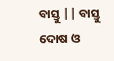ବାସ୍ତୁ || ବାସ୍ତୁ ଦୋଷ ଓ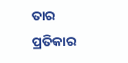ତାର ପ୍ରତିକାର